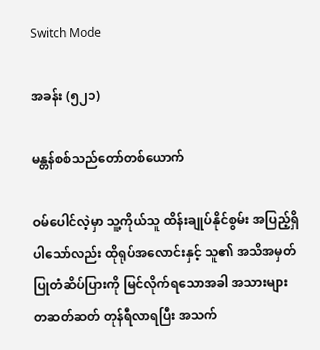Switch Mode

အခန်း (၅၂၁)

မန္တန်စစ်သည်တော်တစ်ယောက်

ဝမ်ပေါင်လဲ့မှာ သူ့ကိုယ်သူ ထိန်းချုပ်နိုင်စွမ်း အပြည့်ရှိပါသော်လည်း ထိုရုပ်အလောင်းနှင့် သူ၏ အသိအမှတ်ပြုတံဆိပ်ပြားကို မြင်လိုက်ရသောအခါ အသားများ တဆတ်ဆတ် တုန်ရီလာရပြီး အသက်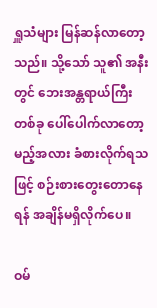ရှူသံများ မြန်ဆန်လာတော့သည်။ သို့သော် သူ၏ အနီးတွင် ဘေးအန္တရာယ်ကြီးတစ်ခု ပေါ်ပေါက်လာတော့မည့်အလား ခံစားလိုက်ရသဖြင့် စဉ်းစားတွေးတောနေရန် အချိန်မရှိလိုက်ပေ။

ဝမ်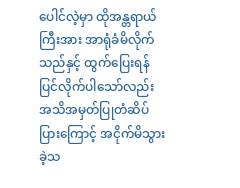ပေါင်လဲ့မှာ ထိုအန္တရာယ်ကြီးအား အာရုံခံမိလိုက်သည်နှင့် ထွက်ပြေးရန် ပြင်လိုက်ပါသော်လည်း အသိအမှတ်ပြုတံဆိပ်ပြားကြောင့် အငိုက်မိသွားခဲ့သ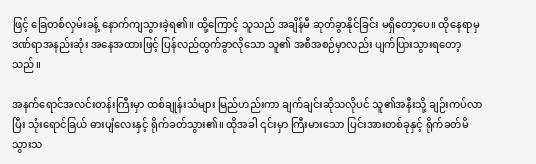ဖြင့် ခြေတစ်လှမ်းခန့် နောက်ကျသွားခဲ့ရ၏။ ထို့ကြောင့် သူသည် အချိန်မီ ဆုတ်ခွာနိုင်ခြင်း မရှိတော့ပေ။ ထိုနေရာမှ ဒဏ်ရာအနည်းဆုံး အနေအထားဖြင့် ပြန်လည်ထွက်ခွာလိုသော သူ၏ အစီအစဉ်မှာလည်း ပျက်ပြားသွားရတော့သည်။

အနက်ရောင်အလင်းတန်းကြီးမှာ ထစ်ချုန်းသံများ မြည်ဟည်းကာ ချက်ချင်းဆိုသလိုပင် သူ၏အနီးသို့ ချဉ်းကပ်လာပြီး သုံးရောင်ခြယ် ဓားပျံလေးနှင့် ရိုက်ခတ်သွား၏။ ထိုအခါ ၎င်းမှာ ကြီးမားသော ပြင်းအားတစ်ခုနှင့် ရိုက်ခတ်မိသွားသ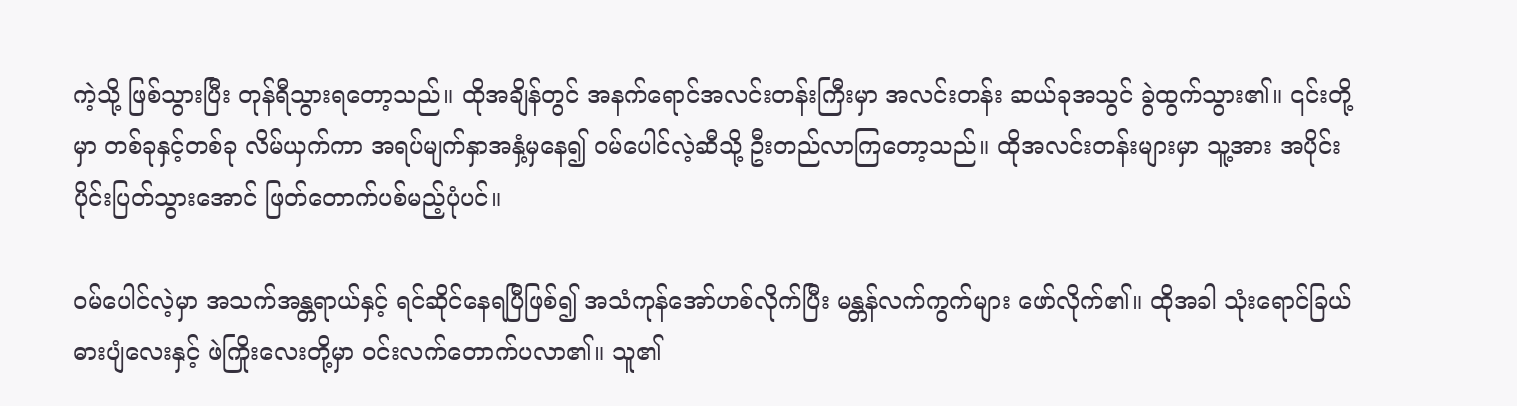ကဲ့သို့ ဖြစ်သွားပြီး တုန်ရီသွားရတော့သည်။ ထိုအချိန်တွင် အနက်ရောင်အလင်းတန်းကြီးမှာ အလင်းတန်း ဆယ်ခုအသွင် ခွဲထွက်သွား၏။ ၎င်းတို့မှာ တစ်ခုနှင့်တစ်ခု လိမ်ယှက်ကာ အရပ်မျက်နှာအနှံ့မှနေ၍ ဝမ်ပေါင်လဲ့ဆီသို့ ဦးတည်လာကြတော့သည်။ ထိုအလင်းတန်းများမှာ သူ့အား အပိုင်းပိုင်းပြတ်သွားအောင် ဖြတ်တောက်ပစ်မည့်ပုံပင်။

ဝမ်ပေါင်လဲ့မှာ အသက်အန္တရာယ်နှင့် ရင်ဆိုင်နေရပြီဖြစ်၍ အသံကုန်အော်ဟစ်လိုက်ပြီး မန္တန်လက်ကွက်များ ဖော်လိုက်၏။ ထိုအခါ သုံးရောင်ခြယ်ဓားပျံလေးနှင့် ဖဲကြိုးလေးတို့မှာ ဝင်းလက်တောက်ပလာ၏။ သူ၏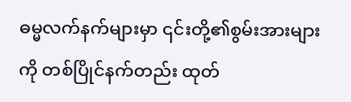ဓမ္မလက်နက်များမှာ ၎င်းတို့၏စွမ်းအားများကို တစ်ပြိုင်နက်တည်း ထုတ်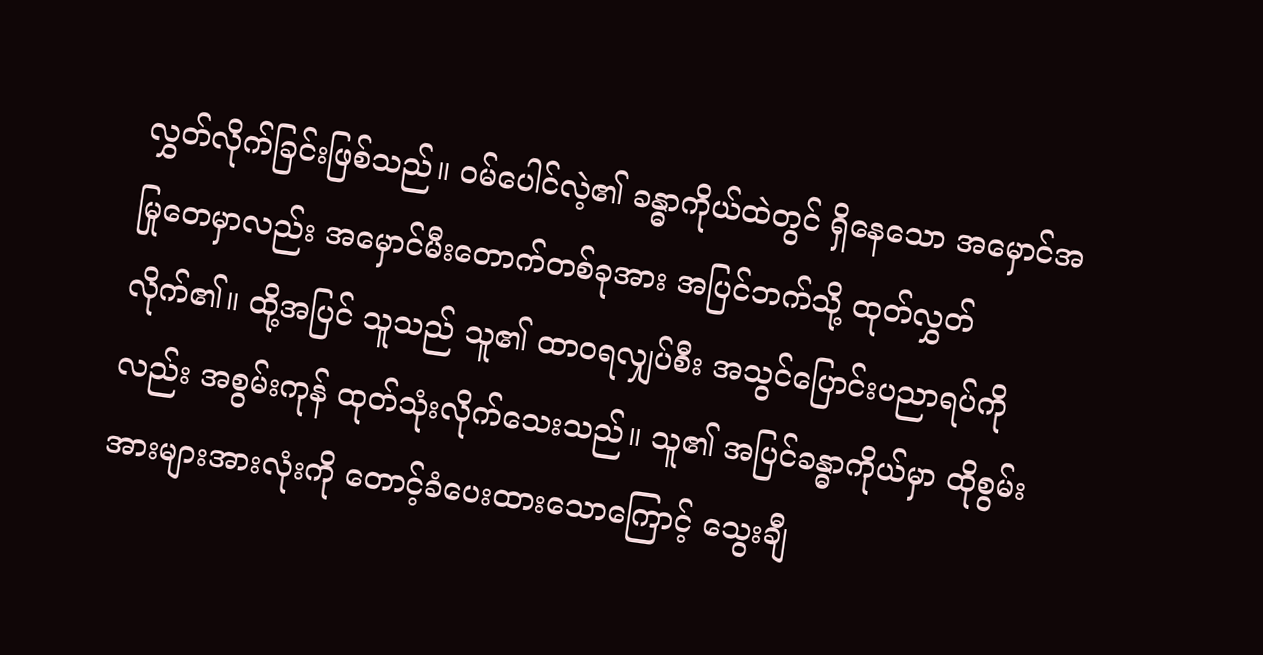လွှတ်လိုက်ခြင်းဖြစ်သည်။ ဝမ်ပေါင်လဲ့၏ ခန္ဓာကိုယ်ထဲတွင် ရှိနေသော အမှောင်အမြုတေမှာလည်း အမှောင်မီးတောက်တစ်ခုအား အပြင်ဘက်သို့ ထုတ်လွှတ်လိုက်၏။ ထို့အပြင် သူသည် သူ၏ ထာဝရလျှပ်စီး အသွင်ပြောင်းပညာရပ်ကိုလည်း အစွမ်းကုန် ထုတ်သုံးလိုက်သေးသည်။ သူ၏ အပြင်ခန္ဓာကိုယ်မှာ ထိုစွမ်းအားများအားလုံးကို တောင့်ခံပေးထားသောကြောင့် သွေးချီ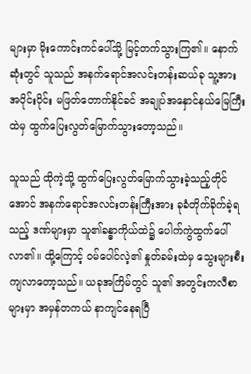များမှာ မိုးကောင်းကင်ပေါ်သို့ မြင့်တက်သွားကြ၏။ နောက်ဆုံးတွင် သူသည် အနက်ရောင်အလင်းတန်းဆယ်ခု သူ့အား အပိုင်းပိုင်း မဖြတ်တောက်နိုင်ခင် အချုပ်အနှောင်နယ်မြေကြီးထဲမှ ထွက်ပြေးလွတ်မြောက်သွားတော့သည်။

သူသည် ထိုကဲ့သို့ ထွက်ပြေးလွတ်မြောက်သွားခဲ့သည့်တိုင်အောင် အနက်ရောင်အလင်းတန်းကြီးအား ခုခံတိုက်ခိုက်ခဲ့ရသည့် ဒဏ်များမှာ သူ၏ခန္ဓာကိုယ်ထဲ၌ ပေါက်ကွဲထွက်ပေါ်လာ၏။ ထို့ကြောင့် ဝမ်ပေါင်လဲ့၏ နှုတ်ခမ်းထဲမှ သွေးများစီးကျလာတော့သည်။ ယခုအကြိမ်တွင် သူ၏ အတွင်းကလီစာများမှာ အမှန်တကယ် နာကျင်နေရပြီ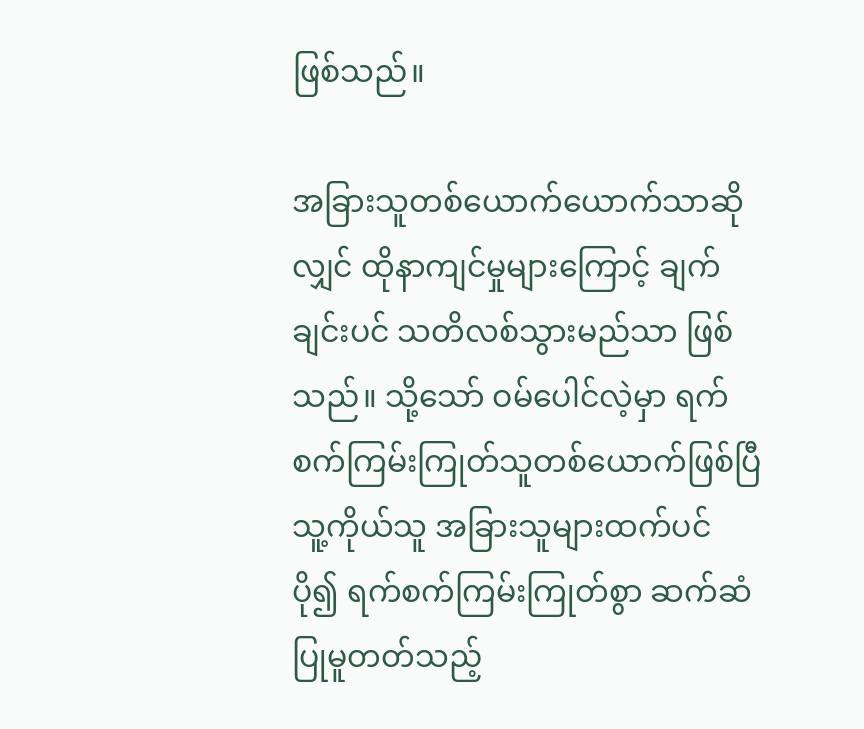ဖြစ်သည်။

အခြားသူတစ်ယောက်ယောက်သာဆိုလျှင် ထိုနာကျင်မှုများကြောင့် ချက်ချင်းပင် သတိလစ်သွားမည်သာ ဖြစ်သည်။ သို့သော် ဝမ်ပေါင်လဲ့မှာ ရက်စက်ကြမ်းကြုတ်သူတစ်ယောက်ဖြစ်ပြီ သူ့ကိုယ်သူ အခြားသူများထက်ပင် ပို၍ ရက်စက်ကြမ်းကြုတ်စွာ ဆက်ဆံပြုမူတတ်သည့်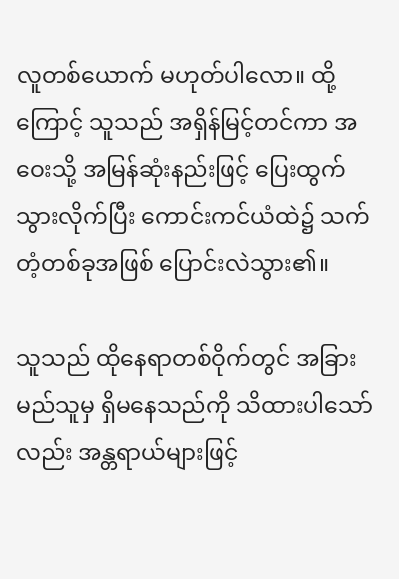လူတစ်ယောက် မဟုတ်ပါလော။ ထို့ကြောင့် သူသည် အရှိန်မြင့်တင်ကာ အဝေးသို့ အမြန်ဆုံးနည်းဖြင့် ပြေးထွက်သွားလိုက်ပြီး ကောင်းကင်ယံထဲ၌ သက်တံ့တစ်ခုအဖြစ် ပြောင်းလဲသွား၏။

သူသည် ထိုနေရာတစ်ဝိုက်တွင် အခြားမည်သူမှ ရှိမနေသည်ကို သိထားပါသော်လည်း အန္တရာယ်များဖြင့်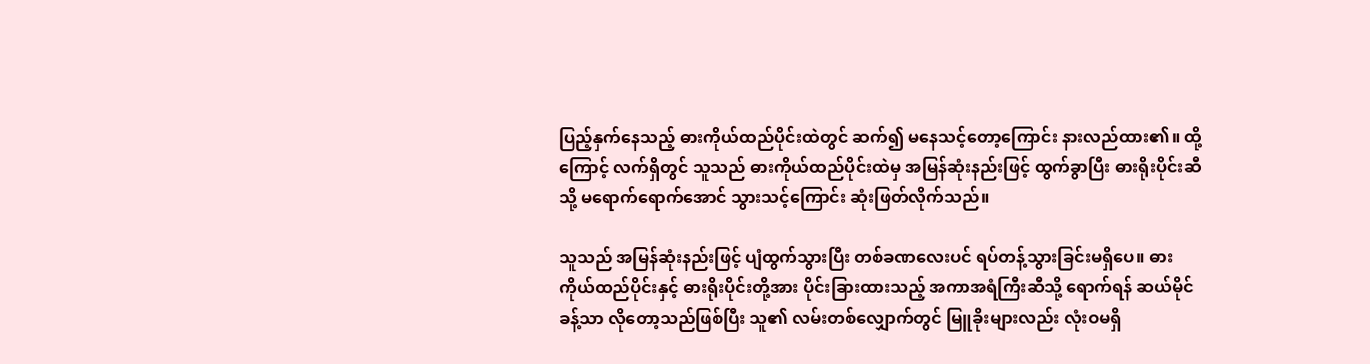ပြည့်နှက်နေသည့် ဓားကိုယ်ထည်ပိုင်းထဲတွင် ဆက်၍ မနေသင့်တော့ကြောင်း နားလည်ထား၏။ ထို့ကြောင့် လက်ရှိတွင် သူသည် ဓားကိုယ်ထည်ပိုင်းထဲမှ အမြန်ဆုံးနည်းဖြင့် ထွက်ခွာပြီး ဓားရိုးပိုင်းဆီသို့ မရောက်ရောက်အောင် သွားသင့်ကြောင်း ဆုံးဖြတ်လိုက်သည်။

သူသည် အမြန်ဆုံးနည်းဖြင့် ပျံထွက်သွားပြီး တစ်ခဏလေးပင် ရပ်တန့်သွားခြင်းမရှိပေ။ ဓားကိုယ်ထည်ပိုင်းနှင့် ဓားရိုးပိုင်းတို့အား ပိုင်းခြားထားသည့် အကာအရံကြီးဆီသို့ ရောက်ရန် ဆယ်မိုင်ခန့်သာ လိုတော့သည်ဖြစ်ပြီး သူ၏ လမ်းတစ်လျှောက်တွင် မြူခိုးများလည်း လုံးဝမရှိ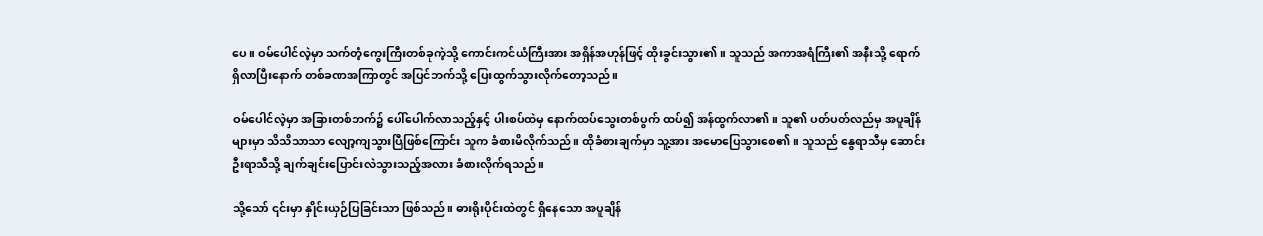ပေ။ ဝမ်ပေါင်လဲ့မှာ သက်တံ့ကွေးကြီးတစ်ခုကဲ့သို့ ကောင်းကင်ယံကြီးအား အ‌ရှိန်အဟုန်ဖြင့် ထိုးခွင်းသွား၏။ သူသည် အကာအရံကြီး၏ အနီးသို့ ရောက်ရှိလာပြီးနောက် တစ်ခဏအကြာတွင် အပြင်ဘက်သို့ ပြေးထွက်သွားလိုက်တော့သည်။

ဝမ်ပေါင်လဲ့မှာ အခြားတစ်ဘက်၌ ပေါ်ပေါက်လာသည့်နှင့် ပါးစပ်ထဲမှ နောက်ထပ်သွေးတစ်ပွက် ထပ်၍ အန်ထွက်လာ၏။ သူ၏ ပတ်ပတ်လည်မှ အပူချိန်များမှာ သိသိသာသာ လျော့ကျသွားပြီဖြစ်ကြောင်း သူက ခံစားမိလိုက်သည်။ ထိုခံစားချက်မှာ သူ့အား အမောပြေသွားစေ၏။ သူသည် နွေရာသီမှ ဆောင်းဦးရာသီသို့ ချက်ချင်းပြောင်းလဲသွားသည့်အလား ခံစားလိုက်ရသည်။

သို့သော် ၎င်းမှာ နှိုင်းယှဉ်ပြခြင်းသာ ဖြစ်သည်။ ဓားရိုးပိုင်းထဲတွင် ရှိနေသော အပူချိန်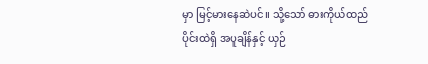မှာ မြင့်မားနေဆဲပင်။ သို့သော် ဓားကိုယ်ထည်ပိုင်းထဲရှိ အပူချိန်နှင့် ယှဉ်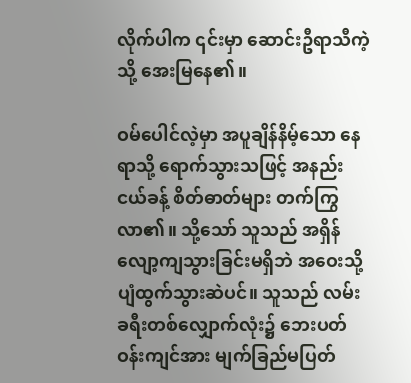လိုက်ပါက ၎င်းမှာ ဆောင်းဦရာသီကဲ့သို့ အေးမြနေ၏။

ဝမ်ပေါင်လဲ့မှာ အပူချိန်နိမ့်သော နေရာသို့ ရောက်သွားသဖြင့် အနည်းငယ်ခန့် စိတ်ဓာတ်များ တက်ကြွလာ၏။ သို့သော် သူသည် အရှိန်လျော့ကျသွားခြင်းမရှိဘဲ အဝေးသို့ ပျံထွက်သွားဆဲပင်။ သူသည် လမ်းခရီးတစ်လျှောက်လုံး၌ ဘေးပတ်ဝန်းကျင်အား မျက်ခြည်မပြတ်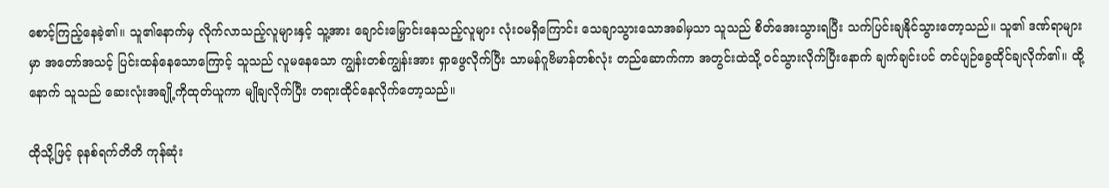စောင့်ကြည့်နေခဲ့၏။ သူ၏နောက်မှ လိုက်လာသည့်လူများနှင့် သူ့အား ချောင်းမြှောင်းနေသည့်လူများ လုံးဝမရှိကြောင်း သေချာသွားသောအခါမှသာ သူသည် စိတ်အေးသွားရပြီး သက်ပြင်းချနိုင်သွားတော့သည်။ သူ၏ ဒဏ်ရာများမှာ အတော်အသင့် ပြင်းထန်နေသောကြောင့် သူသည် လူမနေသော ကျွန်းတစ်ကျွန်းအား ရှာဖွေလိုက်ပြီး သာမန်ဂူဗိမာန်တစ်လုံး တည်ဆောက်ကာ အတွင်းထဲသို့ ဝင်သွားလိုက်ပြီးနောက် ချက်ချင်းပင် တင်ပျဉ်ခွေထိုင်ချလိုက်၏။ ထို့နောက် သူသည် ဆေးလုံးအချို့ကိုထုတ်ယူကာ မျိုချလိုက်ပြီး တရားထိုင်နေလိုက်တော့သည်။

ထိုသို့ဖြင့် ခုနစ်ရက်တိတိ ကုန်ဆုံး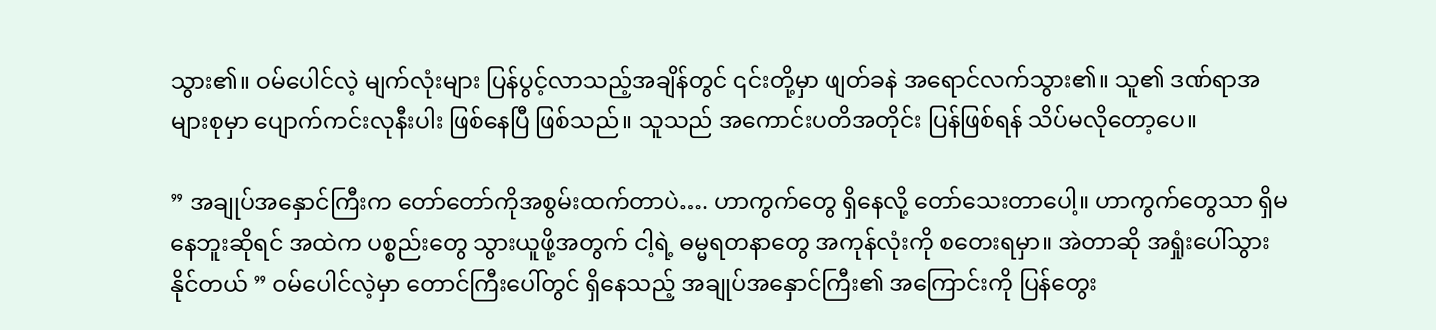သွား၏။ ဝမ်ပေါင်လဲ့ မျက်လုံးများ ပြန်ပွင့်လာသည့်အချိန်တွင် ၎င်းတို့မှာ ဖျတ်ခနဲ အရောင်လက်သွား၏။ သူ၏ ဒဏ်ရာအများစုမှာ ပျောက်ကင်းလုနီးပါး ဖြစ်နေပြီ ဖြစ်သည်။ သူသည် အကောင်းပတိအတိုင်း ပြန်ဖြစ်ရန် သိပ်မလိုတော့ပေ။

” အချုပ်အနှောင်ကြီးက တော်တော်ကိုအစွမ်းထက်တာပဲ…. ဟာကွက်တွေ ရှိနေလို့ တော်သေးတာပေါ့။ ဟာကွက်တွေသာ ရှိမနေဘူးဆိုရင် အထဲက ပစ္စည်းတွေ သွားယူဖို့အတွက် ငါ့ရဲ့ ဓမ္မရတနာတွေ အကုန်လုံးကို စတေးရမှာ။ အဲတာဆို အရှုံးပေါ်သွားနိုင်တယ် ” ဝမ်ပေါင်လဲ့မှာ တောင်ကြီးပေါ်တွင် ရှိနေသည့် အချုပ်အနှောင်ကြီး၏ အကြောင်းကို ပြန်တွေး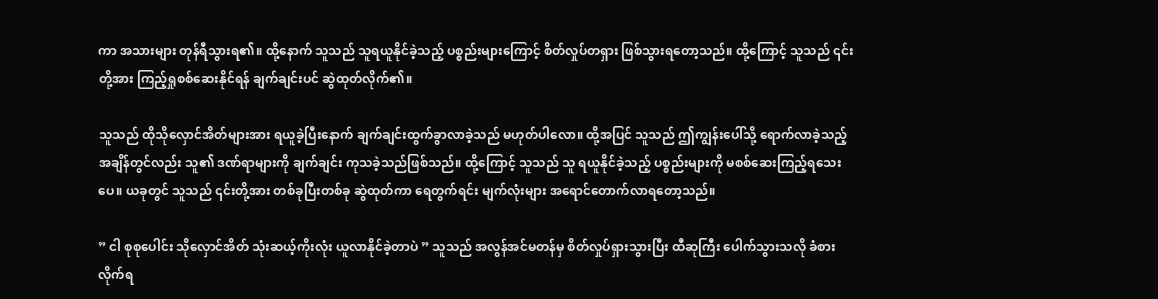ကာ အသားများ တုန်ရီသွားရ၏။ ထို့နောက် သူသည် သူရယူနိုင်ခဲ့သည့် ပစ္စည်းများကြောင့် စိတ်လှုပ်တရှား ဖြစ်သွားရတော့သည်။ ထို့ကြောင့် သူသည် ၎င်းတို့အား ကြည့်ရှုစစ်ဆေးနိုင်ရန် ချက်ချင်းပင် ဆွဲထုတ်လိုက်၏။

သူသည် ထိုသိုလှောင်အိတ်များအား ရယူခဲ့ပြီးနောက် ချက်ချင်းထွက်ခွာလာခဲ့သည် မဟုတ်ပါလော။ ထို့အပြင် ‌သူသည် ဤကျွန်းပေါ်သို့ ရောက်လာခဲ့သည့်အချိန်တွင်လည်း သူ၏ ဒဏ်ရာများကို ချက်ချင်း ကုသခဲ့သည်ဖြစ်သည်။ ထို့ကြောင့် သူသည် သူ ရယူနိုင်ခဲ့သည့် ပစ္စည်းများကို မစစ်ဆေးကြည့်ရသေးပေ။ ယခုတွင် သူသည် ၎င်းတို့အား တစ်ခုပြီးတစ်ခု ဆွဲထုတ်ကာ ရေတွက်ရင်း မျက်လုံးများ အရောင်တောက်လာရတော့သည်။

” ငါ စုစုပေါင်း သိုလှောင်အိတ် သုံးဆယ့်ကိုးလုံး ယူလာနိုင်ခဲ့တာပဲ ” သူသည် အလွန်အင်မတန်မှ စိတ်လှုပ်ရှားသွားပြီး ထီဆုကြီး ပေါက်သွားသလို ခံစားလိုက်ရ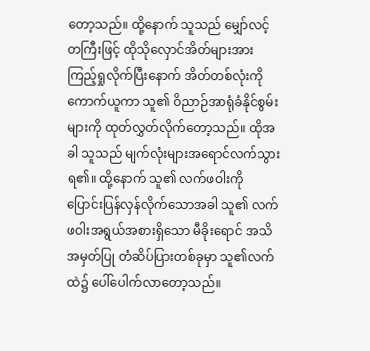တော့သည်။ ထို့နောက် သူသည် မျှော်လင့်တကြီးဖြင့် ထိုသိုလှောင်အိတ်များအား ကြည့်ရှုလိုက်ပြီးနောက် အိတ်တစ်လုံးကို ကောက်ယူကာ သူ၏ ဝိညာဉ်အာရုံခံနိုင်စွမ်းများကို ထုတ်လွှတ်လိုက်တော့သည်။ ထိုအခါ သူသည် မျက်လုံးများအရောင်လက်သွားရ၏။ ထို့နောက် သူ၏ လက်ဖဝါးကို ပြောင်းပြန်လှန်လိုက်သောအခါ သူ၏ လက်ဖဝါးအရွယ်အစားရှိသော မီခိုးရောင် အသိအမှတ်ပြု တံဆိပ်ပြားတစ်ခုမှာ သူ၏လက်ထဲ၌ ပေါ်ပေါက်လာတော့သည်။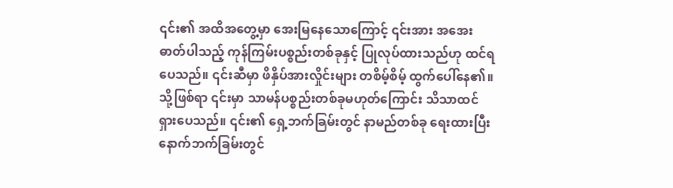၎င်း၏ အထိအတွေ့မှာ အေးမြနေသောကြောင့် ၎င်းအား အအေးဓာတ်ပါသည့် ကုန်ကြမ်းပစ္စည်းတစ်ခုနှင့် ပြုလုပ်ထားသည်ဟု ထင်ရပေသည်။ ၎င်းဆီမှာ ဖိနှိပ်အားလှိုင်းများ တစိမ့်စိမ့် ထွက်ပေါ်နေ၏။ သို့ဖြစ်ရာ ၎င်းမှာ သာမန်ပစ္စည်းတစ်ခုမဟုတ်ကြောင်း သိသာထင်ရှားပေသည်။ ၎င်း၏ ရှေ့ဘက်ခြမ်းတွင် နာမည်တစ်ခု ရေးထားပြီး နောက်ဘက်ခြမ်းတွင်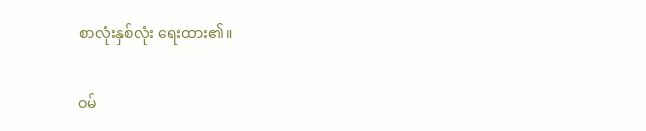စာလုံးနှစ်လုံး ရေးထား၏။

ဝမ်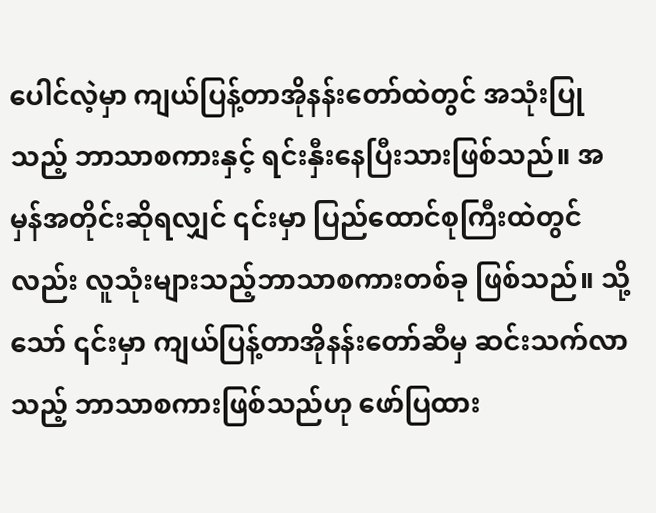ပေါင်လဲ့မှာ ကျယ်ပြန့်တာအိုနန်းတော်ထဲတွင် အသုံးပြုသည့် ဘာသာစကားနှင့် ရင်းနှီးနေပြီးသားဖြစ်သည်။ အမှန်အတိုင်းဆိုရလျှင် ၎င်းမှာ ပြည်ထောင်စုကြီးထဲတွင်လည်း လူသုံးများသည့်ဘာသာစကားတစ်ခု ဖြစ်သည်။ သို့သော် ၎င်းမှာ ကျယ်ပြန့်တာအိုနန်းတော်ဆီမှ ဆင်းသက်လာသည့် ဘာသာစကားဖြစ်သည်ဟု ဖော်ပြထား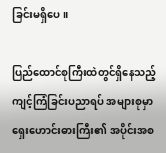ခြင်းမရှိပေ။

ပြည်ထောင်စုကြီးထဲတွင်ရှိနေသည့် ကျင့်ကြံခြင်းပညာရပ် အများစုမှာ ရှေးဟောင်းဓားကြီး၏ အပိုင်းအစ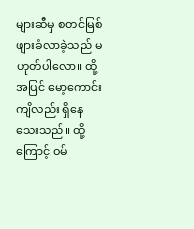များဆီမှ စတင်မြစ်ဖျားခံလာခဲ့သည် မဟုတ်ပါလော။ ထို့အပြင် မော့ကောင်းကျိလည်း ရှိနေသေးသည်။ ထို့ကြောင့် ဝမ်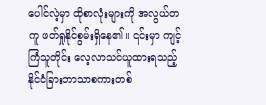ပေါင်လဲ့မှာ ထိုစာလုံးများကို အလွယ်တကူ ဖတ်ရှုနိုင်စွမ်းရှိနေ၏။ ၎င်းမှာ ကျင့်ကြံသူတိုင်း လေ့လာသင်ယူထားရသည့် နိုင်ငံခြားဘာသာစကားတစ်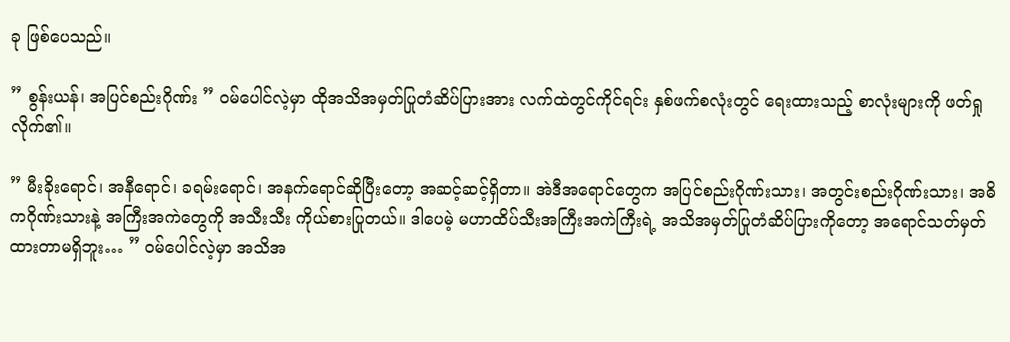ခု ဖြစ်ပေသည်။

” စွန်းယန်၊ အပြင်စည်းဂိုဏ်း ” ဝမ်ပေါင်လဲ့မှာ ထိုအသိအမှတ်ပြုတံဆိပ်ပြားအား လက်ထဲတွင်ကိုင်ရင်း နှစ်ဖက်စလုံးတွင် ရေးထားသည့် စာလုံးများကို ဖတ်ရှုလိုက်၏။

” မီးခိုးရောင်၊ အနီရောင်၊ ခရမ်းရောင်၊ အနက်ရောင်ဆိုပြီးတော့ အဆင့်ဆင့်ရှိတာ။ အဲဒီအရောင်တွေက အပြင်စည်းဂိုဏ်းသား၊ အတွင်းစည်းဂိုဏ်းသား၊ အဓိကဂိုဏ်းသားနဲ့ အကြီးအကဲတွေကို အသီးသီး ကိုယ်စားပြုတယ်။ ဒါပေမဲ့ မဟာထိပ်သီးအကြီးအကဲကြီးရဲ့ အသိအမှတ်ပြုတံဆိပ်ပြားကိုတော့ အရောင်သတ်မှတ်ထားတာမရှိဘူး… ” ဝမ်ပေါင်လဲ့မှာ အသိအ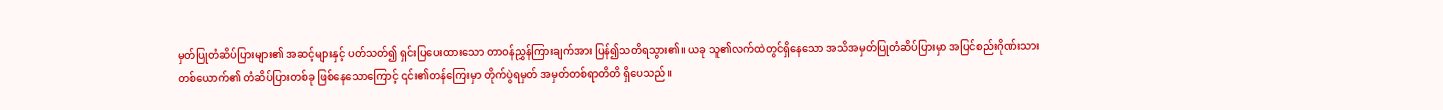မှတ်ပြုတံဆိပ်ပြားများ၏ အဆင့်များနှင့် ပတ်သတ်၍ ရှင်းပြပေးထားသော တာဝန်ညွှန်ကြားချက်အား ပြန်၍သတိရသွား၏။ ယခု သူ၏လက်ထဲတွင်ရှိနေသော အသိအမှတ်ပြုတံဆိပ်ပြားမှာ အပြင်စည်းဂိုဏ်းသားတစ်ယောက်၏ တံဆိပ်ပြားတစ်ခု ဖြစ်နေသောကြောင့် ၎င်း၏တန်ကြေးမှာ တိုက်ပွဲရမှတ် အမှတ်တစ်ရာတိတိ ရှိပေသည်။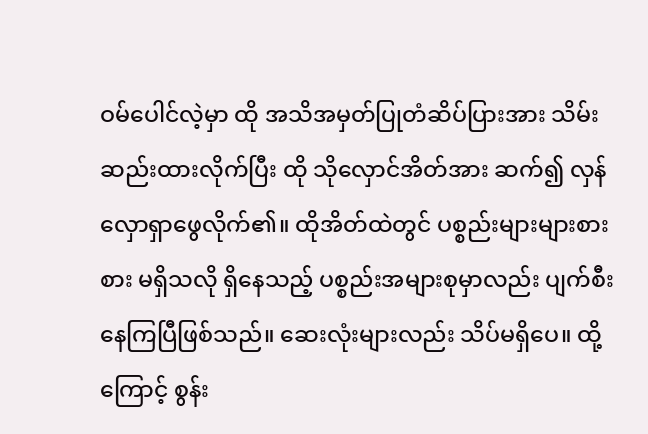ဝမ်ပေါင်လဲ့မှာ ထို အသိအမှတ်ပြုတံဆိပ်ပြားအား သိမ်းဆည်းထားလိုက်ပြီး ထို သိုလှောင်အိတ်အား ဆက်၍ လှန်လှောရှာဖွေလိုက်၏။ ထိုအိတ်ထဲတွင် ပစ္စည်းများများစားစား မရှိသလို ရှိနေသည့် ပစ္စည်းအများစုမှာလည်း ပျက်စီးနေကြပြီဖြစ်သည်။ ဆေးလုံးများလည်း သိပ်မရှိပေ။ ထို့ကြောင့် စွန်း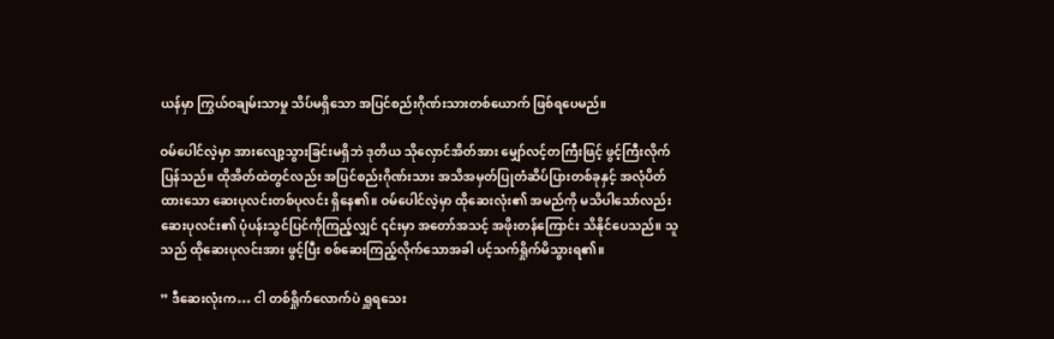ယန်မှာ ကြွယ်ဝချမ်းသာမှု သိပ်မရှိသော အပြင်စည်းဂိုဏ်းသားတစ်ယောက် ဖြစ်ရပေမည်။

ဝမ်ပေါင်လဲ့မှာ အားလျော့သွားခြင်းမရှိဘဲ ဒုတိယ သိုလှောင်အိတ်အား မျှော်လင့်တကြီးဖြင့် ဖွင့်ကြီးလိုက်ပြန်သည်။ ထိုအိတ်ထဲတွင်လည်း အပြင်စည်းဂိုဏ်းသား အသိအမှတ်ပြုတံဆိပ်ပြားတစ်ခုနှင့် အလုံပိတ်ထားသော ဆေးပုလင်းတစ်ပုလင်း ရှိနေ၏။ ဝမ်ပေါင်လဲ့မှာ ထိုဆေးလုံး၏ အမည်ကို မသိပါသော်လည်း ဆေးပုလင်း၏ ပုံပန်းသွင်ပြင်ကိုကြည့်လျှင် ၎င်းမှာ အတော်အသင့် အဖိုးတန်ကြောင်း သိနိုင်ပေသည်။ သူသည် ထိုဆေးပုလင်းအား ဖွင့်ပြီး စစ်ဆေးကြည့်လိုက်သောအခါ ပင့်သက်ရှိုက်မိသွားရ၏။

” ဒီဆေးလုံးက… ငါ တစ်ရှိုက်လောက်ပဲ ရှူရသေး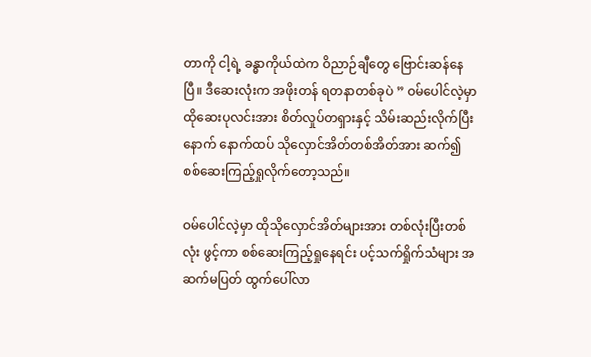တာကို ငါ့ရဲ့ ခန္ဓာကိုယ်ထဲက ဝိညာဉ်ချီတွေ ဗြောင်းဆန်နေပြီ။ ဒီဆေးလုံးက အဖိုးတန် ရတနာတစ်ခုပဲ ” ဝမ်ပေါင်လဲ့မှာ ထိုဆေးပုလင်းအား စိတ်လှုပ်တရှားနှင့် သိမ်းဆည်းလိုက်ပြီးနောက် နောက်ထပ် သိုလှောင်အိတ်တစ်အိတ်အား ဆက်၍ စစ်ဆေးကြည့်ရှုလိုက်တော့သည်။

ဝမ်ပေါင်လဲ့မှာ ထိုသိုလှောင်အိတ်များအား တစ်လုံးပြီးတစ်လုံး ဖွင့်ကာ စစ်ဆေးကြည့်ရှုနေရင်း ပင့်သက်ရှိုက်သံများ အဆက်မပြတ် ထွက်ပေါ်လာ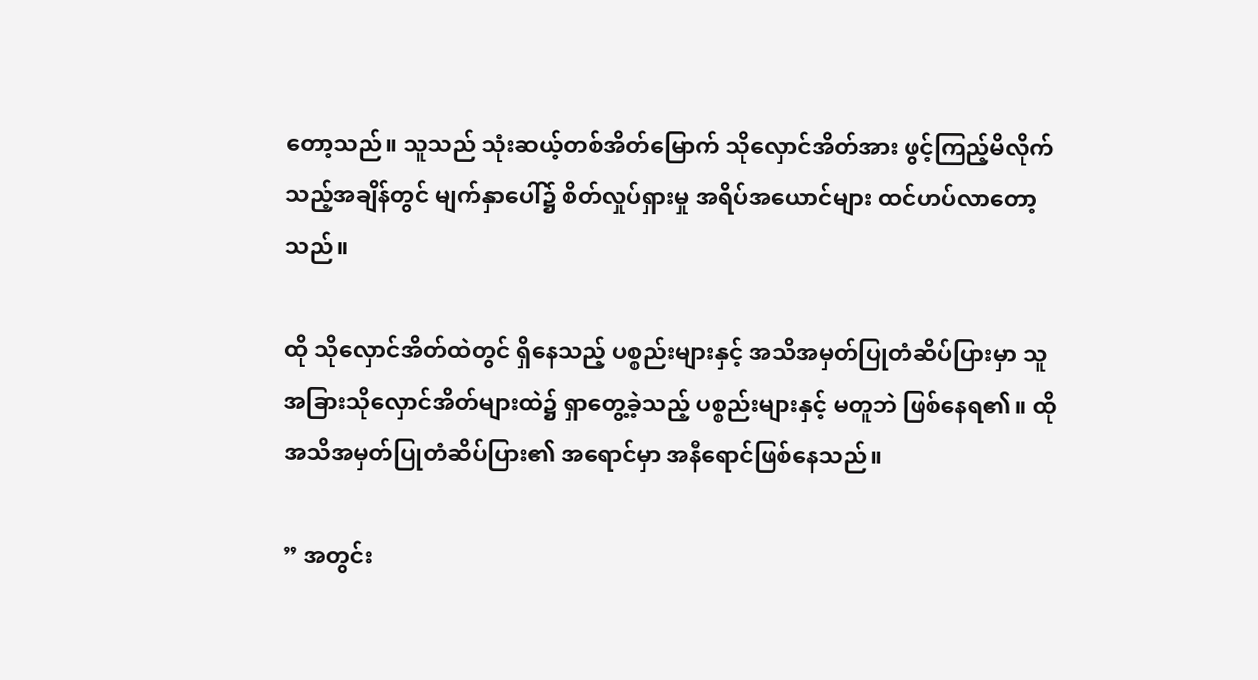တော့သည်။ သူသည် သုံးဆယ့်တစ်အိတ်မြောက် သိုလှောင်အိတ်အား ဖွင့်ကြည့်မိလိုက်သည့်အချိန်တွင် မျက်နှာပေါ်၌ စိတ်လှုပ်ရှားမှု အရိပ်အယောင်များ ထင်ဟပ်လာတော့သည်။

ထို သိုလှောင်အိတ်ထဲတွင် ရှိနေသည့် ပစ္စည်းများနှင့် အသိအမှတ်ပြုတံဆိပ်ပြားမှာ သူ အခြားသိုလှောင်အိတ်များထဲ၌ ရှာတွေ့ခဲ့သည့် ပစ္စည်းများနှင့် မတူဘဲ ဖြစ်နေရ၏။ ထို အသိအမှတ်ပြုတံဆိပ်ပြား၏ အရောင်မှာ အနီရောင်ဖြစ်နေသည်။

” အတွင်း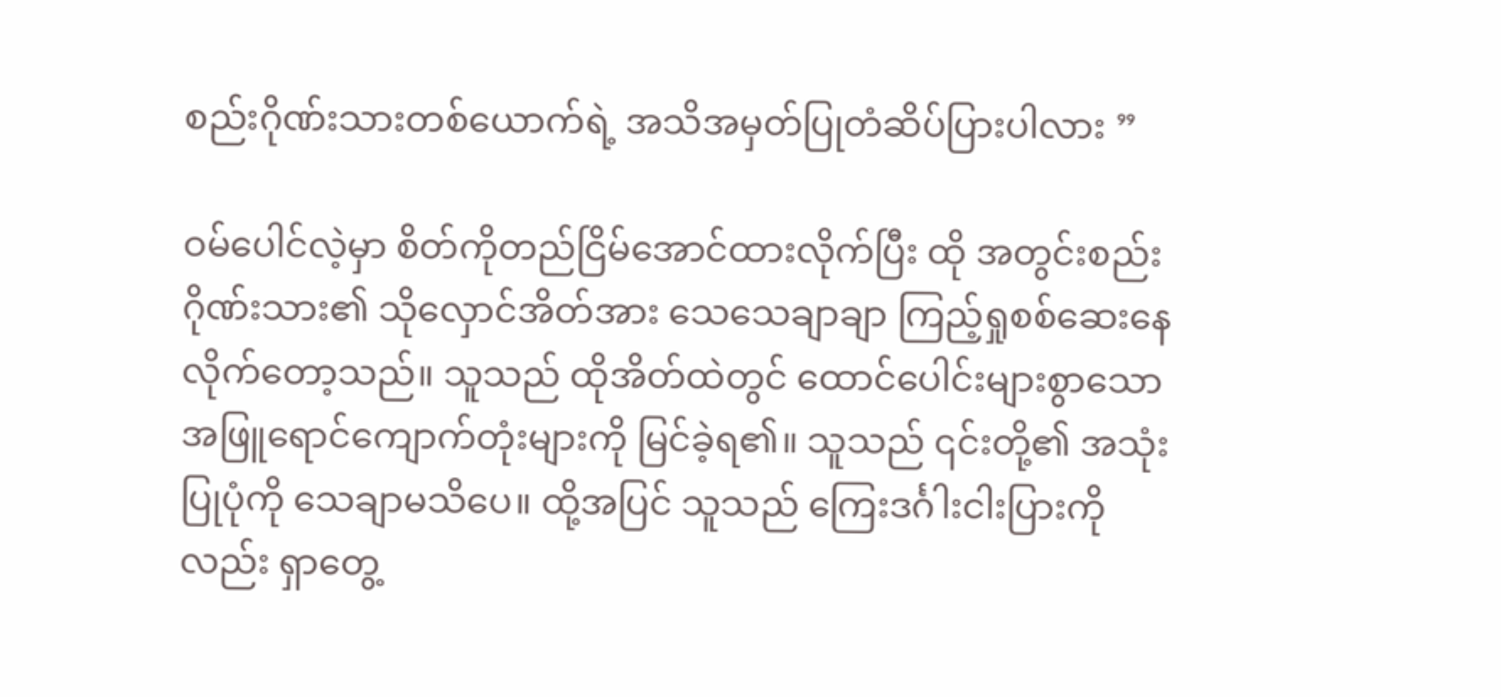စည်းဂိုဏ်းသားတစ်ယောက်ရဲ့ အသိအမှတ်ပြုတံဆိပ်ပြားပါလား ”

ဝမ်ပေါင်လဲ့မှာ စိတ်ကိုတည်ငြိမ်အောင်ထားလိုက်ပြီး ထို အတွင်းစည်းဂိုဏ်းသား၏ သိုလှောင်အိတ်အား သေသေချာချာ ကြည့်ရှုစစ်ဆေးနေလိုက်တော့သည်။ သူသည် ထိုအိတ်ထဲတွင် ထောင်ပေါင်းများစွာသော အဖြူရောင်ကျောက်တုံးများကို မြင်ခဲ့ရ၏။ သူသည် ၎င်းတို့၏ အသုံးပြုပုံကို သေချာမသိပေ။ ထို့အပြင် သူသည် ကြေးဒင်္ဂါးငါးပြားကိုလည်း ရှာတွေ့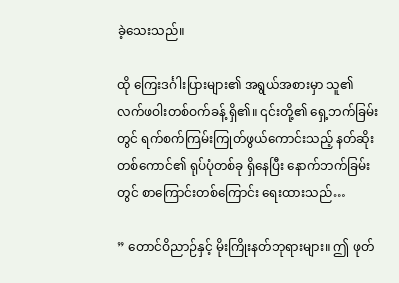ခဲ့သေးသည်။

ထို ကြေးဒင်္ဂါးပြားများ၏ အရွယ်အစားမှာ သူ၏ လက်ဖဝါးတစ်ဝက်ခန့် ရှိ၏။ ၎င်းတို့၏ ရှေ့ဘက်ခြမ်းတွင် ရက်စက်ကြမ်းကြုတ်ဖွယ်ကောင်းသည့် နတ်ဆိုးတစ်ကောင်၏ ရုပ်ပုံတစ်ခု ရှိနေပြီး နောက်ဘက်ခြမ်းတွင် စာကြောင်းတစ်ကြောင်း ရေးထားသည်…

” တောင်ဝိညာဉ်နှင့် မိုးကြိုးနတ်ဘုရားများ။ ဤ ဖုတ်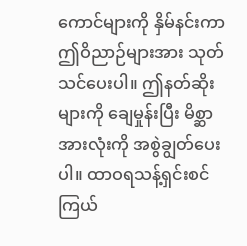ကောင်များကို နှိမ်နင်းကာ ဤဝိညာဉ်များအား သုတ်သင်ပေးပါ။ ဤနတ်ဆိုးများကို ချေမှုန်းပြီး မိစ္ဆာအားလုံးကို အစွဲချွတ်ပေးပါ။ ထာဝရသန့်ရှင်းစင်ကြယ်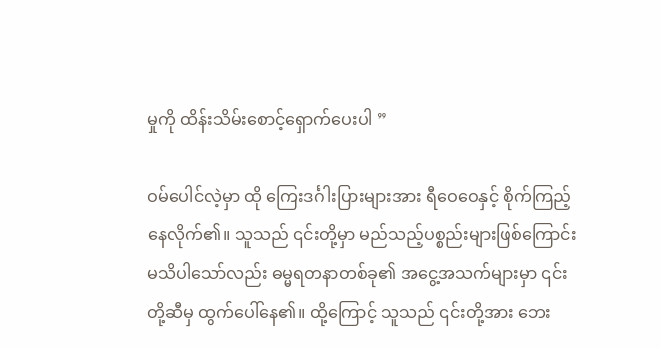မှုကို ထိန်းသိမ်းစောင့်ရှောက်ပေးပါ ”

ဝမ်ပေါင်လဲ့မှာ ထို ကြေးဒင်္ဂါးပြားများအား ရီဝေဝေနှင့် စိုက်ကြည့်နေလိုက်၏။ သူသည် ၎င်းတို့မှာ မည်သည့်ပစ္စည်းများဖြစ်ကြောင်း မသိပါသော်လည်း ဓမ္မရတနာတစ်ခု၏ အငွေ့အသက်များမှာ ၎င်းတို့ဆီမှ ထွက်ပေါ်နေ၏။ ထို့ကြောင့် သူသည် ၎င်းတို့အား ဘေး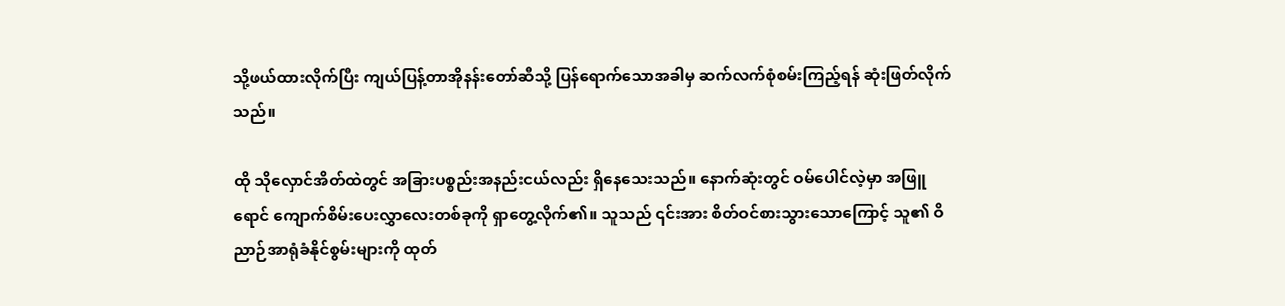သို့ဖယ်ထားလိုက်ပြီး ကျယ်ပြန့်တာအိုနန်းတော်ဆီသို့ ပြန်ရောက်သောအခါမှ ဆက်လက်စုံစမ်းကြည့်ရန် ဆုံးဖြတ်လိုက်သည်။

ထို သိုလှောင်အိတ်ထဲတွင် အခြားပစ္စည်းအနည်းငယ်လည်း ရှိနေသေးသည်။ နောက်ဆုံးတွင် ဝမ်ပေါင်လဲ့မှာ အဖြူရောင် ကျောက်စိမ်းပေးလွှာလေးတစ်ခုကို ရှာတွေ့လိုက်၏။ သူသည် ၎င်းအား စိတ်ဝင်စားသွားသောကြောင့် သူ၏ ဝိညာဉ်အာရုံခံနိုင်စွမ်းများကို ထုတ်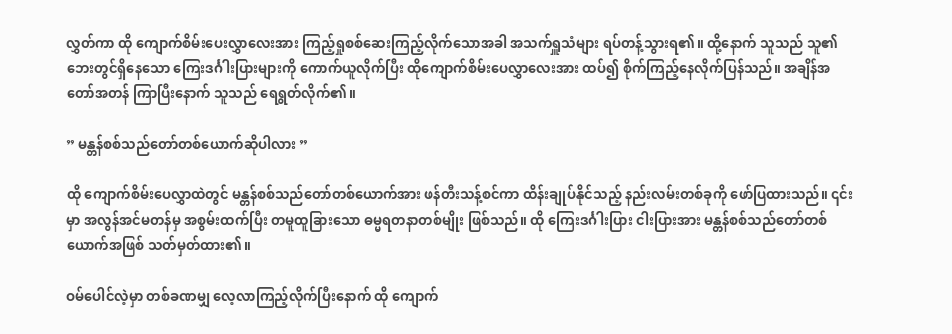လွှတ်ကာ ထို ကျောက်စိမ်းပေးလွှာလေးအား ကြည့်ရှုစစ်ဆေးကြည့်လိုက်သောအခါ အသက်ရှူသံများ ရပ်တန့်သွားရ၏။ ထို့နောက် သူသည် သူ၏ဘေးတွင်ရှိနေသော ကြေးဒင်္ဂါးပြားများကို ကောက်ယူလိုက်ပြီး ထိုကျောက်စိမ်းပေလွှာလေးအား ထပ်၍ စိုက်ကြည့်နေလိုက်ပြန်သည်။ အချိန်အတော်အတန် ကြာပြီးနောက် သူသည် ရေရွတ်လိုက်၏။

” မန္တန်စစ်သည်တော်တစ်ယောက်ဆိုပါလား ”

ထို ကျောက်စိမ်းပေလွှာထဲတွင် မန္တန်စစ်သည်တော်တစ်ယောက်အား ဖန်တီးသန့်စင်ကာ ထိန်းချုပ်နိုင်သည့် နည်းလမ်းတစ်ခုကို ဖော်ပြထားသည်။ ၎င်းမှာ အလွန်အင်မတန်မှ အစွမ်းထက်ပြီး တမူထူခြားသော ဓမ္မရတနာတစ်မျိုး ဖြစ်သည်။ ထို ကြေးဒင်္ဂါးပြား ငါးပြားအား မန္တန်စစ်သည်တော်တစ်ယောက်အဖြစ် သတ်မှတ်ထား၏။

ဝမ်ပေါင်လဲ့မှာ တစ်ခဏမျှ လေ့လာကြည့်လိုက်ပြီးနောက် ထို ကျောက်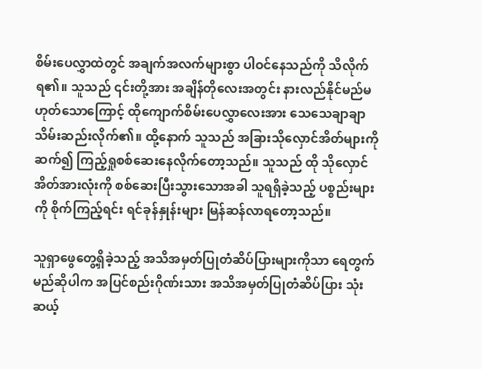စိမ်းပေလွှာထဲတွင် အချက်အလက်များစွာ ပါဝင်နေသည်ကို သိလိုက်ရ၏။ သူသည် ၎င်းတို့အား အချိန်တိုလေးအတွင်း နားလည်နိုင်မည်မဟုတ်သောကြောင့် ထိုကျောက်စိမ်းပေလွှာလေးအား သေသေချာချာ သိမ်းဆည်းလိုက်၏။ ထို့နောက် သူသည် အခြားသိုလှောင်အိတ်များကို ဆက်၍ ကြည့်ရှုစစ်ဆေးနေလိုက်တော့သည်။ သူသည် ထို သိုလှောင်အိတ်အားလုံးကို စစ်ဆေးပြီးသွားသောအခါ သူရရှိခဲ့သည့် ပစ္စည်းများကို စိုက်ကြည့်ရင်း ရင်ခုန်နှုန်းများ မြန်ဆန်လာရတော့သည်။

သူရှာဖွေတွေ့ရှိခဲ့သည့် အသိအမှတ်ပြုတံဆိပ်ပြားများကိုသာ ရေတွက်မည်ဆိုပါက အပြင်စည်းဂိုဏ်းသား အသိအမှတ်ပြုတံဆိပ်ပြား သုံးဆယ့်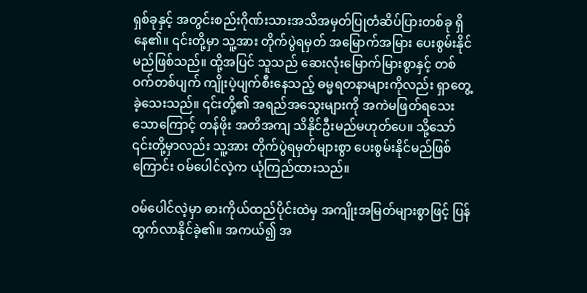ရှစ်ခုနှင့် အတွင်းစည်းဂိုဏ်းသားအသိအမှတ်ပြုတံဆိပ်ပြားတစ်ခု ရှိနေ၏။ ၎င်းတို့မှာ သူ့အား တိုက်ပွဲရမှတ် အမြောက်အမြား ပေးစွမ်းနိုင်မည်ဖြစ်သည်။ ထို့အပြင် သူသည် ဆေးလုံးမြောက်မြားစွာနှင့် တစ်ဝက်တစ်ပျက် ကျိုးပဲ့ပျက်စီးနေသည့် ဓမ္မရတနာများကိုလည်း ရှာတွေ့ခဲ့သေးသည်။ ၎င်းတို့၏ အရည်အသွေးများကို အကဲမဖြတ်ရသေးသောကြောင့် တန်ဖိုး အတိအကျ သိနိုင်ဦးမည်မဟုတ်ပေ။ သို့သော် ၎င်းတို့မှာလည်း သူ့အား တိုက်ပွဲရမှတ်များစွာ ပေးစွမ်းနိုင်မည်ဖြစ်ကြောင်း ဝမ်ပေါင်လဲ့က ယုံကြည်ထားသည်။

ဝမ်ပေါင်လဲ့မှာ ဓားကိုယ်ထည်ပိုင်းထဲမှ အကျိုးအမြတ်များစွာဖြင့် ပြန်ထွက်လာနိုင်ခဲ့၏။ အကယ်၍ အ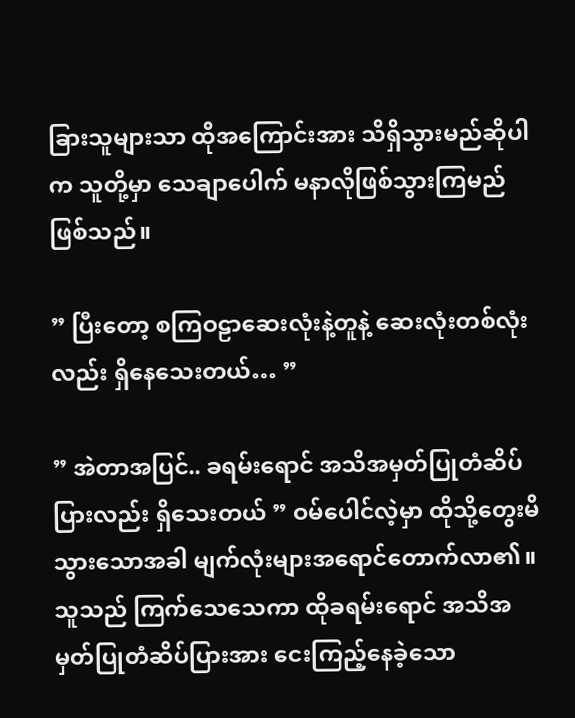ခြားသူများသာ ထိုအကြောင်းအား သိရှိသွားမည်ဆိုပါက သူတို့မှာ ‌သေချာပေါက် မနာလိုဖြစ်သွားကြမည် ဖြစ်သည်။

” ပြီးတော့ စကြဝဠာဆေးလုံးနဲ့တူနဲ့ ဆေးလုံးတစ်လုံးလည်း ရှိနေသေးတယ်… ”

” အဲတာအပြင်.. ခရမ်းရောင် အသိအမှတ်ပြုတံဆိပ်ပြားလည်း ရှိသေးတယ် ” ဝမ်ပေါင်လဲ့မှာ ထိုသို့တွေးမိသွားသောအခါ မျက်လုံးများအရောင်တောက်လာ၏။ သူသည် ကြက်သေသေကာ ထိုခရမ်းရောင် အသိအမှတ်ပြုတံဆိပ်ပြားအား ငေးကြည့်နေခဲ့သော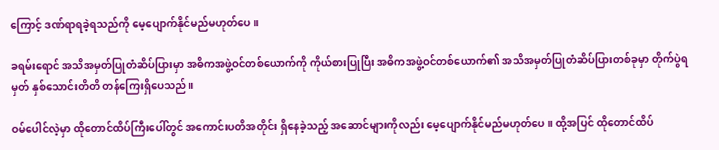ကြောင့် ဒဏ်ရာရခဲ့ရသည်ကို မေ့ပျောက်နိုင်မည်မဟုတ်ပေ။

ခရမ်းရောင် အသိအမှတ်ပြုတံဆိပ်ပြားမှာ အဓိကအဖွဲ့ဝင်တစ်ယောက်ကို ကိုယ်စားပြုပြီး အဓိကအဖွဲ့ဝင်တစ်ယောက်၏ အသိအမှတ်ပြုတံဆိပ်ပြားတစ်ခုမှာ တိုက်ပွဲရမှတ် နှစ်သောင်းတိတိ တန်ကြေးရှိပေသည်။

ဝမ်ပေါင်လဲ့မှာ ထိုတောင်ထိပ်ကြီးပေါ်တွင် အကောင်းပတိအတိုင်း ရှိနေခဲ့သည့် အဆောင်များကိုလည်း မေ့ပျောက်နိုင်မည်မဟုတ်ပေ။ ထို့အပြင် ထိုတောင်ထိပ်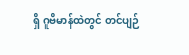ရှိ ဂူဗိမာန်ထဲတွင် တင်ပျဉ်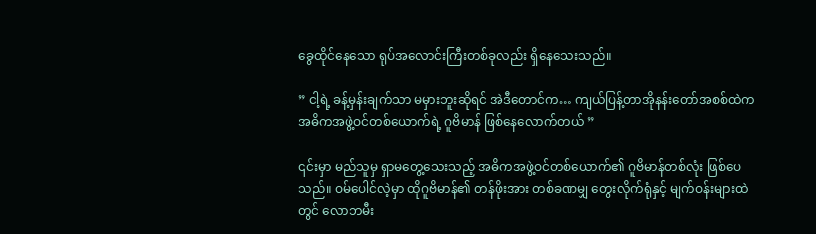ခွေထိုင်နေသော ရုပ်အလောင်းကြီးတစ်ခုလည်း ရှိနေသေးသည်။

” ငါ့ရဲ့ ခန့်မှန်းချက်သာ မမှားဘူးဆိုရင် အဲဒီတောင်က… ကျယ်ပြန့်တာအိုနန်းတော်အစစ်ထဲက အဓိကအဖွဲ့ဝင်တစ်ယောက်ရဲ့ ဂူဗိမာန် ဖြစ်နေလောက်တယ် ”

၎င်းမှာ မည်သူမှ ရှာမတွေ့သေးသည့် အဓိကအဖွဲ့ဝင်တစ်ယောက်၏ ဂူဗိမာန်တစ်လုံး ဖြစ်ပေသည်။ ဝမ်ပေါင်လဲ့မှာ ထိုဂူဗိမာန်၏ တန်ဖိုးအား တစ်ခဏမျှ တွေးလိုက်ရုံနှင့် မျက်ဝန်းများထဲတွင် လောဘမီး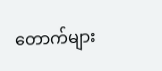တောက်များ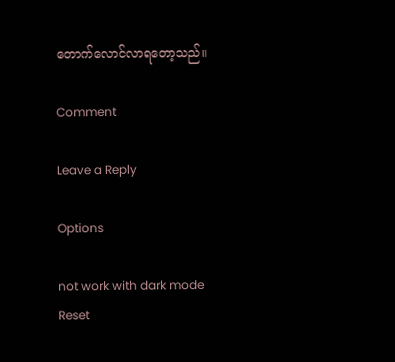တောက်လောင်လာရတော့သည်။

Comment

Leave a Reply

Options

not work with dark mode
Reset